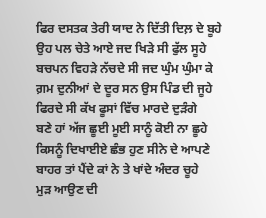ਫਿਰ ਦਸਤਕ ਤੇਰੀ ਯਾਦ ਨੇ ਦਿੱਤੀ ਦਿਲ਼ ਦੇ ਬੂਹੇ
ਉਹ ਪਲ ਚੇਤੇ ਆਏ ਜਦ ਖਿੜੇ ਸੀ ਫੁੱਲ ਸੂਹੇ
ਬਚਪਨ ਵਿਹੜੇ ਨੱਚਦੇ ਸੀ ਜਦ ਘੁੰਮ ਘੁੰਮਾ ਕੇ
ਗ਼ਮ ਦੁਨੀਆਂ ਦੇ ਦੂਰ ਸਨ ਉਸ ਪਿੰਡ ਦੀ ਜੂਹੇ
ਫਿਰਦੇ ਸੀ ਕੱਖ ਫੂਸਾਂ ਵਿੱਚ ਮਾਰਦੇ ਦੁੜੰਗੇ
ਬਣੇ ਹਾਂ ਅੱਜ ਛੂਈ ਮੂਈ ਸਾਨੂੰ ਕੋਈ ਨਾ ਛੂਹੇ
ਕਿਸਨੂੰ ਦਿਖਾਈਏ ਛੰਭ ਹੁਣ ਸੀਨੇ ਦੇ ਆਪਣੇ
ਬਾਹਰ ਤਾਂ ਪੈਂਦੇ ਕਾਂ ਨੇ ਤੇ ਖਾਂਦੇ ਅੰਦਰ ਚੂਹੇ
ਮੁੜ ਆਉਣ ਦੀ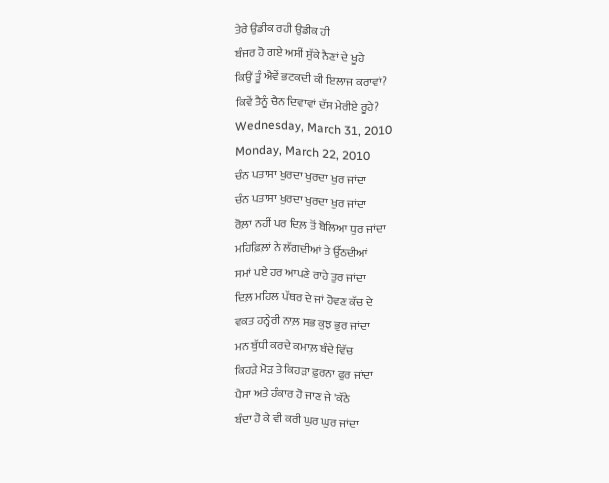ਤੇਰੇ ਉਡੀਕ ਰਹੀ ਉਡੀਕ ਹੀ
ਬੰਜਰ ਹੋ ਗਏ ਅਸੀਂ ਸੁੱਕੇ ਨੈਣਾਂ ਦੇ ਖੂਹੇ
ਕਿਉਂ ਤੂੰ ਐਵੇਂ ਭਟਕਦੀ ਕੀ ਇਲਾਜ ਕਰਾਵਾਂ?
ਕਿਵੇਂ ਤੈਨੂੰ ਚੈਨ ਦਿਵਾਵਾਂ ਦੱਸ ਮੇਰੀਏ ਰੂਹੇ?
Wednesday, March 31, 2010
Monday, March 22, 2010
ਚੰਨ ਪਤਾਸਾ ਖੁਰਦਾ ਖੁਰਦਾ ਖੁਰ ਜਾਂਦਾ
ਚੰਨ ਪਤਾਸਾ ਖੁਰਦਾ ਖੁਰਦਾ ਖੁਰ ਜਾਂਦਾ
ਰੋਲ਼ਾ ਨਹੀਂ ਪਰ ਦਿਲ਼ ਤੋਂ ਬੋਲਿਆ ਧੁਰ ਜਾਂਦਾ
ਮਹਿਫ਼ਿਲ਼ਾਂ ਨੇ ਲੱਗਦੀਆਂ ਤੇ ਉੱਠਦੀਆਂ
ਸਮਾਂ ਪਏ ਹਰ ਆਪਣੇ ਰਾਹੇ ਤੁਰ ਜਾਂਦਾ
ਦਿਲ਼ ਮਹਿਲ ਪੱਥਰ ਦੇ ਜਾਂ ਹੋਵਣ ਕੱਚ ਦੇ
ਵਕਤ ਹਨ੍ਹੇਰੀ ਨਾਲ਼ ਸਭ ਕੁਝ ਭੁਰ ਜਾਂਦਾ
ਮਨ ਬੁੱਧੀ ਕਰਦੇ ਕਮਾਲ਼ ਬੰਦੇ ਵਿੱਚ
ਕਿਹੜੇ ਮੋੜ ਤੇ ਕਿਹੜਾ ਫ਼ੁਰਨਾ ਫੁਰ ਜਾਂਦਾ
ਪੈਸਾ ਅਤੇ ਹੰਕਾਰ ਹੋ ਜਾਣ ਜੇ 'ਕੱਠੇ
ਬੰਦਾ ਹੋ ਕੇ ਵੀ ਕਰੀ ਘੁਰ ਘੁਰ ਜਾਂਦਾ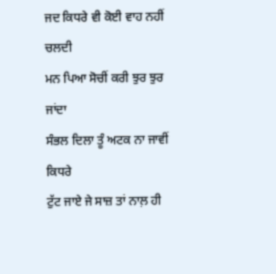ਜਦ ਕਿਧਰੇ ਵੀ ਕੋਈ ਵਾਹ ਨਹੀਂ ਚਲਦੀ
ਮਨ ਪਿਆ ਸੋਚੀਂ ਕਰੀ ਝੁਰ ਝੁਰ ਜਾਂਦਾ
ਸੰਭਲ ਦਿਲਾ ਤੂੰ ਅਟਕ ਨਾ ਜਾਵੀਂ ਕਿਧਰੇ
ਟੁੱਟ ਜਾਏ ਜੇ ਸਾਜ਼ ਤਾਂ ਨਾਲ਼ ਹੀ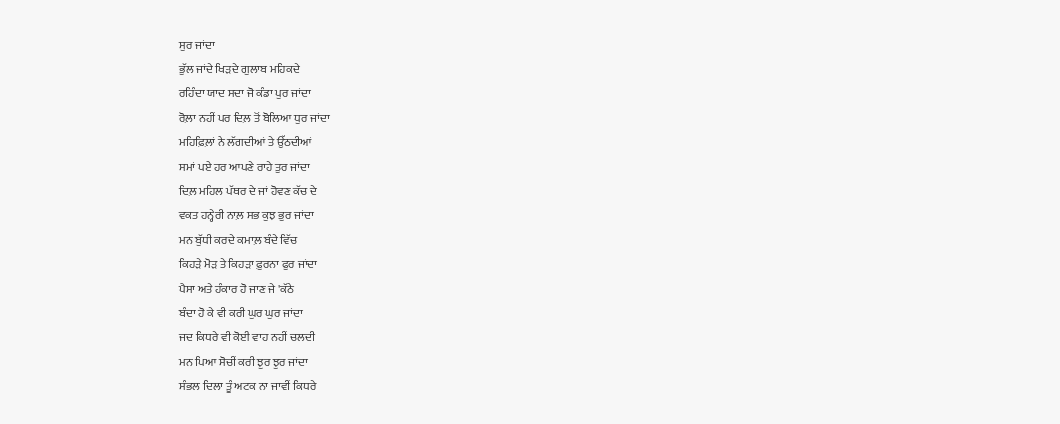ਸੁਰ ਜਾਂਦਾ
ਭੁੱਲ ਜਾਂਦੇ ਖਿੜਦੇ ਗੁਲਾਬ ਮਹਿਕਦੇ
ਰਹਿੰਦਾ ਯਾਦ ਸਦਾ ਜੋ ਕੰਡਾ ਪੁਰ ਜਾਂਦਾ
ਰੋਲ਼ਾ ਨਹੀਂ ਪਰ ਦਿਲ਼ ਤੋਂ ਬੋਲਿਆ ਧੁਰ ਜਾਂਦਾ
ਮਹਿਫ਼ਿਲ਼ਾਂ ਨੇ ਲੱਗਦੀਆਂ ਤੇ ਉੱਠਦੀਆਂ
ਸਮਾਂ ਪਏ ਹਰ ਆਪਣੇ ਰਾਹੇ ਤੁਰ ਜਾਂਦਾ
ਦਿਲ਼ ਮਹਿਲ ਪੱਥਰ ਦੇ ਜਾਂ ਹੋਵਣ ਕੱਚ ਦੇ
ਵਕਤ ਹਨ੍ਹੇਰੀ ਨਾਲ਼ ਸਭ ਕੁਝ ਭੁਰ ਜਾਂਦਾ
ਮਨ ਬੁੱਧੀ ਕਰਦੇ ਕਮਾਲ਼ ਬੰਦੇ ਵਿੱਚ
ਕਿਹੜੇ ਮੋੜ ਤੇ ਕਿਹੜਾ ਫ਼ੁਰਨਾ ਫੁਰ ਜਾਂਦਾ
ਪੈਸਾ ਅਤੇ ਹੰਕਾਰ ਹੋ ਜਾਣ ਜੇ 'ਕੱਠੇ
ਬੰਦਾ ਹੋ ਕੇ ਵੀ ਕਰੀ ਘੁਰ ਘੁਰ ਜਾਂਦਾ
ਜਦ ਕਿਧਰੇ ਵੀ ਕੋਈ ਵਾਹ ਨਹੀਂ ਚਲਦੀ
ਮਨ ਪਿਆ ਸੋਚੀਂ ਕਰੀ ਝੁਰ ਝੁਰ ਜਾਂਦਾ
ਸੰਭਲ ਦਿਲਾ ਤੂੰ ਅਟਕ ਨਾ ਜਾਵੀਂ ਕਿਧਰੇ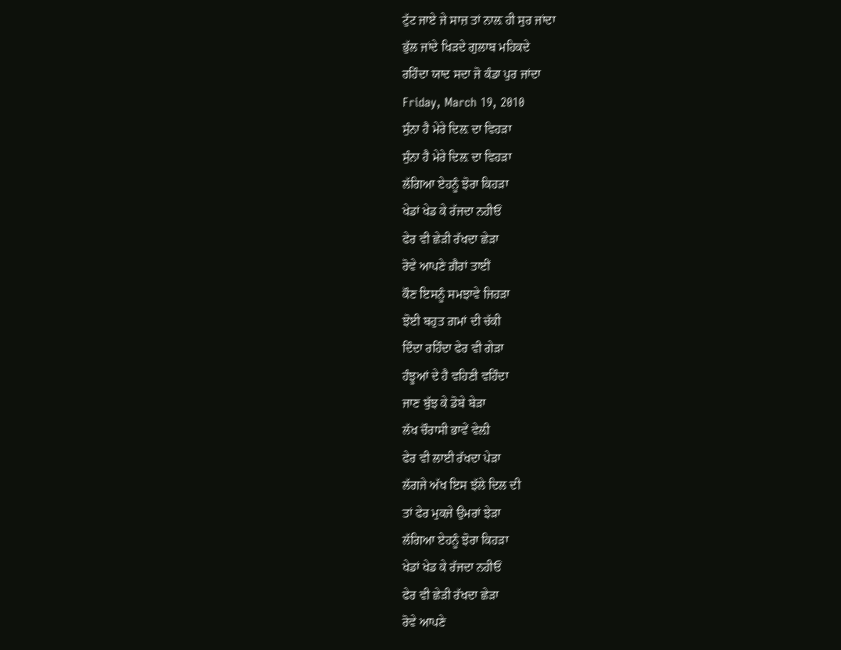ਟੁੱਟ ਜਾਏ ਜੇ ਸਾਜ਼ ਤਾਂ ਨਾਲ਼ ਹੀ ਸੁਰ ਜਾਂਦਾ
ਭੁੱਲ ਜਾਂਦੇ ਖਿੜਦੇ ਗੁਲਾਬ ਮਹਿਕਦੇ
ਰਹਿੰਦਾ ਯਾਦ ਸਦਾ ਜੋ ਕੰਡਾ ਪੁਰ ਜਾਂਦਾ
Friday, March 19, 2010
ਸੁੰਨਾ ਹੈ ਮੇਰੇ ਦਿਲ਼ ਦਾ ਵਿਹੜਾ
ਸੁੰਨਾ ਹੈ ਮੇਰੇ ਦਿਲ਼ ਦਾ ਵਿਹੜਾ
ਲੱਗਿਆ ਏਹਨੂੰ ਝੋਰਾ ਕਿਹੜਾ
ਖੇਡਾਂ ਖੇਡ ਕੇ ਰੱਜਦਾ ਨਹੀਓਂ
ਫੇਰ ਵੀ ਛੇੜੀ ਰੱਖਦਾ ਛੇੜਾ
ਰੋਵੇ ਆਪਣੇ ਗ਼ੈਰਾਂ ਤਾਈਂ
ਕੌਣ ਇਸਨੂੰ ਸਮਝਾਵੇ ਜਿਹੜਾ
ਝੋਈ ਬਹੁਤ ਗ਼ਮਾਂ ਦੀ ਚੱਕੀ
ਦਿੰਦਾ ਰਹਿੰਦਾ ਫੇਰ ਵੀ ਗੇੜਾ
ਹੰਝੂਆਂ ਦੇ ਹੈ ਵਹਿਣੀ ਵਹਿੰਦਾ
ਜਾਣ ਬੁੱਝ ਕੇ ਡੋਬੇ ਬੇੜਾ
ਲੱਖ ਚੌਰਾਸੀ ਭਾਵੇਂ ਵੇਲ਼ੀ
ਫੇਰ ਵੀ ਲਾਈ ਰੱਖਦਾ ਪੇੜਾ
ਲੱਗਜੇ ਅੱਖ ਇਸ ਝੱਲੇ ਦਿਲ ਦੀ
ਤਾਂ ਫੇਰ ਮੁਕਜੇ ਉਮਰਾਂ ਝੇੜਾ
ਲੱਗਿਆ ਏਹਨੂੰ ਝੋਰਾ ਕਿਹੜਾ
ਖੇਡਾਂ ਖੇਡ ਕੇ ਰੱਜਦਾ ਨਹੀਓਂ
ਫੇਰ ਵੀ ਛੇੜੀ ਰੱਖਦਾ ਛੇੜਾ
ਰੋਵੇ ਆਪਣੇ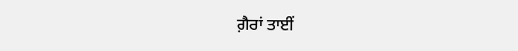ਗ਼ੈਰਾਂ ਤਾਈਂ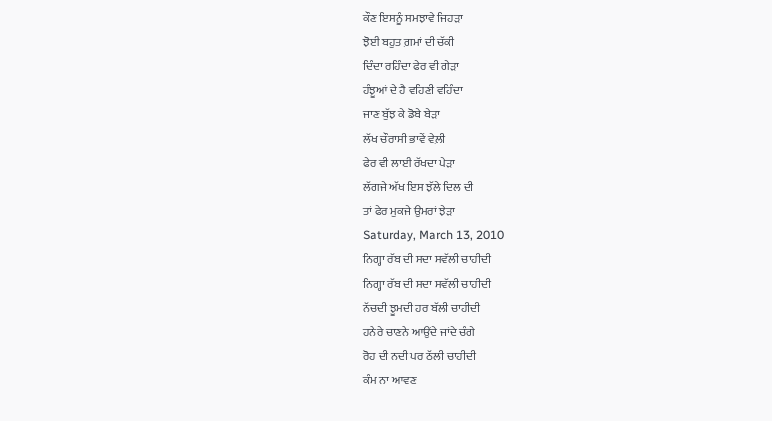ਕੌਣ ਇਸਨੂੰ ਸਮਝਾਵੇ ਜਿਹੜਾ
ਝੋਈ ਬਹੁਤ ਗ਼ਮਾਂ ਦੀ ਚੱਕੀ
ਦਿੰਦਾ ਰਹਿੰਦਾ ਫੇਰ ਵੀ ਗੇੜਾ
ਹੰਝੂਆਂ ਦੇ ਹੈ ਵਹਿਣੀ ਵਹਿੰਦਾ
ਜਾਣ ਬੁੱਝ ਕੇ ਡੋਬੇ ਬੇੜਾ
ਲੱਖ ਚੌਰਾਸੀ ਭਾਵੇਂ ਵੇਲ਼ੀ
ਫੇਰ ਵੀ ਲਾਈ ਰੱਖਦਾ ਪੇੜਾ
ਲੱਗਜੇ ਅੱਖ ਇਸ ਝੱਲੇ ਦਿਲ ਦੀ
ਤਾਂ ਫੇਰ ਮੁਕਜੇ ਉਮਰਾਂ ਝੇੜਾ
Saturday, March 13, 2010
ਨਿਗ੍ਹਾ ਰੱਬ ਦੀ ਸਦਾ ਸਵੱਲੀ ਚਾਹੀਦੀ
ਨਿਗ੍ਹਾ ਰੱਬ ਦੀ ਸਦਾ ਸਵੱਲੀ ਚਾਹੀਦੀ
ਨੱਚਦੀ ਝੂਮਦੀ ਹਰ ਬੱਲੀ ਚਾਹੀਦੀ
ਹਨੇਰੇ ਚਾਣਨੇ ਆਉਂਦੇ ਜਾਂਦੇ ਚੰਗੇ
ਰੋਹ ਦੀ ਨਦੀ ਪਰ ਠੱਲੀ ਚਾਹੀਦੀ
ਕੰਮ ਨਾ ਆਵਣ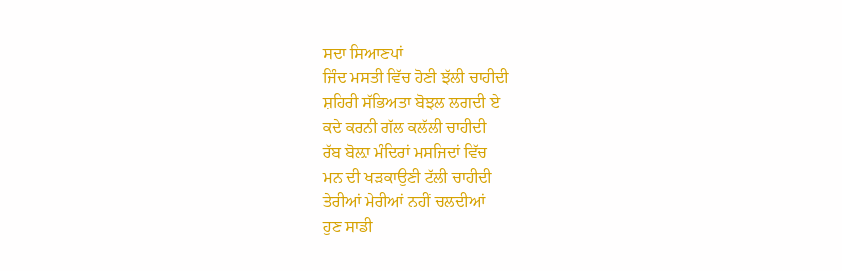ਸਦਾ ਸਿਆਣਪਾਂ
ਜਿੰਦ ਮਸਤੀ ਵਿੱਚ ਹੋਣੀ ਝੱਲੀ ਚਾਹੀਦੀ
ਸ਼ਹਿਰੀ ਸੱਭਿਅਤਾ ਬੋਝਲ ਲਗਦੀ ਏ
ਕਦੇ ਕਰਨੀ ਗੱਲ ਕਲੱਲੀ ਚਾਹੀਦੀ
ਰੱਬ ਬੋਲ਼ਾ ਮੰਦਿਰਾਂ ਮਸਜਿਦਾਂ ਵਿੱਚ
ਮਨ ਦੀ ਖੜਕਾਉਣੀ ਟੱਲੀ ਚਾਹੀਦੀ
ਤੇਰੀਆਂ ਮੇਰੀਆਂ ਨਹੀਂ ਚਲਦੀਆਂ
ਹੁਣ ਸਾਡੀ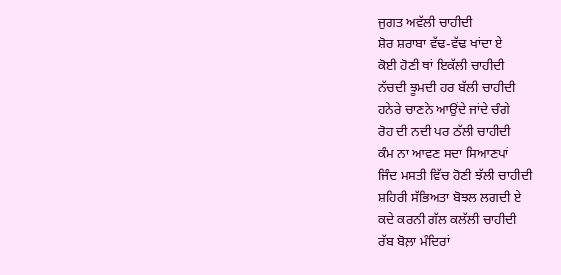ਜੁਗਤ ਅਵੱਲੀ ਚਾਹੀਦੀ
ਸ਼ੋਰ ਸ਼ਰਾਬਾ ਵੱਢ-ਵੱਢ ਖਾਂਦਾ ਏ
ਕੋਈ ਹੋਣੀ ਥਾਂ ਇਕੱਲੀ ਚਾਹੀਦੀ
ਨੱਚਦੀ ਝੂਮਦੀ ਹਰ ਬੱਲੀ ਚਾਹੀਦੀ
ਹਨੇਰੇ ਚਾਣਨੇ ਆਉਂਦੇ ਜਾਂਦੇ ਚੰਗੇ
ਰੋਹ ਦੀ ਨਦੀ ਪਰ ਠੱਲੀ ਚਾਹੀਦੀ
ਕੰਮ ਨਾ ਆਵਣ ਸਦਾ ਸਿਆਣਪਾਂ
ਜਿੰਦ ਮਸਤੀ ਵਿੱਚ ਹੋਣੀ ਝੱਲੀ ਚਾਹੀਦੀ
ਸ਼ਹਿਰੀ ਸੱਭਿਅਤਾ ਬੋਝਲ ਲਗਦੀ ਏ
ਕਦੇ ਕਰਨੀ ਗੱਲ ਕਲੱਲੀ ਚਾਹੀਦੀ
ਰੱਬ ਬੋਲ਼ਾ ਮੰਦਿਰਾਂ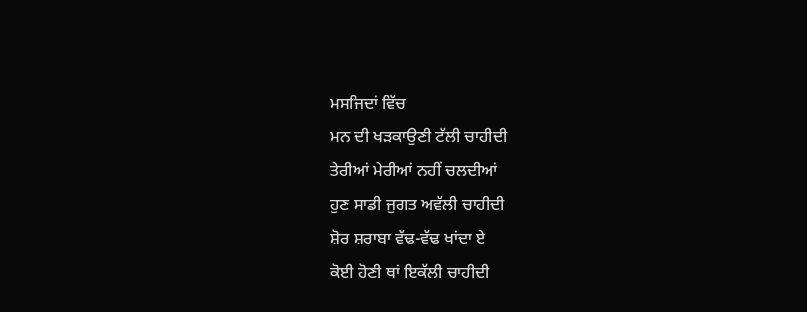ਮਸਜਿਦਾਂ ਵਿੱਚ
ਮਨ ਦੀ ਖੜਕਾਉਣੀ ਟੱਲੀ ਚਾਹੀਦੀ
ਤੇਰੀਆਂ ਮੇਰੀਆਂ ਨਹੀਂ ਚਲਦੀਆਂ
ਹੁਣ ਸਾਡੀ ਜੁਗਤ ਅਵੱਲੀ ਚਾਹੀਦੀ
ਸ਼ੋਰ ਸ਼ਰਾਬਾ ਵੱਢ-ਵੱਢ ਖਾਂਦਾ ਏ
ਕੋਈ ਹੋਣੀ ਥਾਂ ਇਕੱਲੀ ਚਾਹੀਦੀ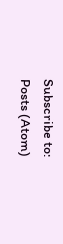Subscribe to:
Posts (Atom)